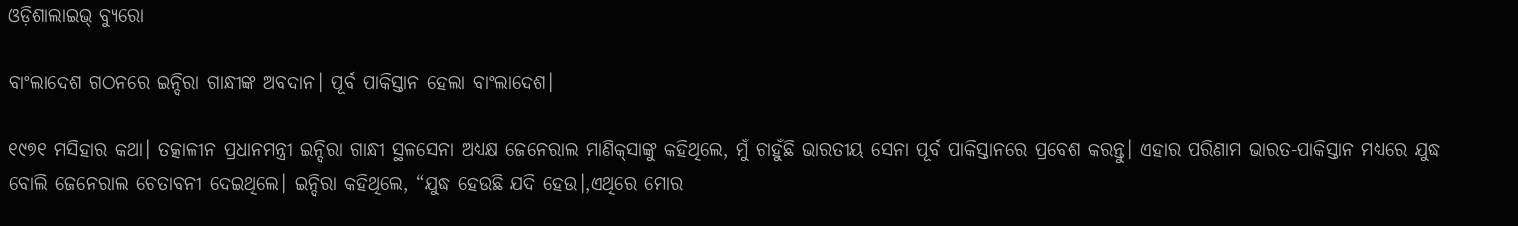ଓଡ଼ିଶାଲାଇଭ୍‌ ବ୍ୟୁରୋ

ବାଂଲାଦେଶ ଗଠନରେ ଇନ୍ଦିରା ଗାନ୍ଧୀଙ୍କ ଅବଦାନ। ପୂର୍ବ ପାକିସ୍ତାନ ହେଲା ବାଂଲାଦେଶ।

୧୯୭୧ ମସିହାର କଥା। ତତ୍କାଳୀନ ପ୍ରଧାନମନ୍ତ୍ରୀ ଇନ୍ଦିରା ଗାନ୍ଧୀ ସ୍ଥଳସେନା ଅଧ୍ୟକ୍ଷ ଜେନେରାଲ ମାଣିକ୍‌ସାଙ୍କୁ କହିଥିଲେ, ମୁଁ ଚାହୁଁଛି ଭାରତୀୟ ସେନା ପୂର୍ବ ପାକିସ୍ତାନରେ ପ୍ରବେଶ କରନ୍ତୁ। ଏହାର ପରିଣାମ ଭାରତ-ପାକିସ୍ତାନ ମଧ୍ୟରେ ଯୁଦ୍ଧ ବୋଲି ଜେନେରାଲ ଚେତାବନୀ ଦେଇଥିଲେ। ଇନ୍ଦିରା କହିଥିଲେ, “ଯୁଦ୍ଧ ହେଉଛି ଯଦି ହେଉ।,ଏଥିରେ ମୋର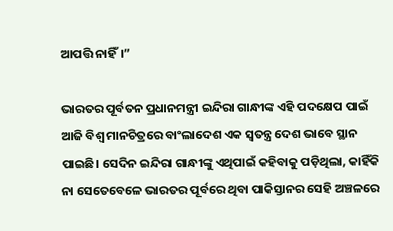ଆପତ୍ତି ନାହିଁ।”

ଭାରତର ପୂର୍ବତନ ପ୍ରଧାନମନ୍ତ୍ରୀ ଇନ୍ଦିରା ଗାନ୍ଧୀଙ୍କ ଏହି ପଦକ୍ଷେପ ପାଇଁ ଆଜି ବିଶ୍ୱ ମାନଚିତ୍ରରେ ବାଂଲାଦେଶ ଏକ ସ୍ୱତନ୍ତ୍ର ଦେଶ ଭାବେ ସ୍ଥାନ ପାଇଛି। ସେଦିନ ଇନ୍ଦିରା ଗାନ୍ଧୀଙ୍କୁ ଏଥିପାଇଁ କହିବାକୁ ପଡ଼ିଥିଲା, କାହିଁକି ନା ସେତେବେଳେ ଭାରତର ପୂର୍ବରେ ଥିବା ପାକିସ୍ତାନର ସେହି ଅଞ୍ଚଳରେ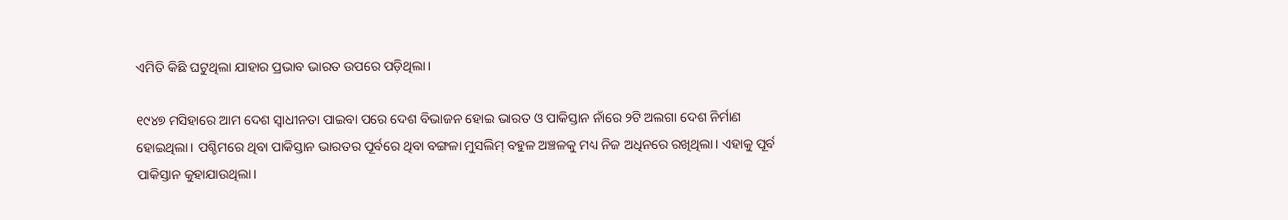ଏମିତି କିଛି ଘଟୁଥିଲା ଯାହାର ପ୍ରଭାବ ଭାରତ ଉପରେ ପଡ଼ିଥିଲା।

୧୯୪୭ ମସିହାରେ ଆମ ଦେଶ ସ୍ୱାଧୀନତା ପାଇବା ପରେ ଦେଶ ବିଭାଜନ ହୋଇ ଭାରତ ଓ ପାକିସ୍ତାନ ନାଁରେ ୨ଟି ଅଲଗା ଦେଶ ନିର୍ମାଣ ହୋଇଥିଲା। ପଶ୍ଚିମରେ ଥିବା ପାକିସ୍ତାନ ଭାରତର ପୂର୍ବରେ ଥିବା ବଙ୍ଗଳା ମୁସଲିମ୍‌ ବହୁଳ ଅଞ୍ଚଳକୁ ମଧ୍ୟ ନିଜ ଅଧିନରେ ରଖିଥିଲା। ଏହାକୁ ପୂର୍ବ ପାକିସ୍ତାନ କୁହାଯାଉଥିଲା।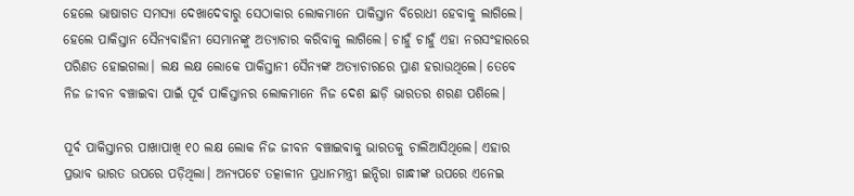ହେଲେ ଭାଷାଗତ ସମସ୍ୟା ଦେଖାଦେବାରୁ ସେଠାକାର ଲୋକମାନେ ପାକିସ୍ତାନ ବିରୋଧୀ ହେବାକୁ ଲାଗିଲେ। ହେଲେ ପାକିସ୍ତାନ ସୈନ୍ୟବାହିନୀ ସେମାନଙ୍କୁ ଅତ୍ୟାଚାର କରିବାକୁ ଲାଗିଲେ। ଚାହୁଁ ଚାହୁଁ ଏହା ନରସଂହାରରେ ପରିଣତ ହୋଇଗଲା। ଲକ୍ଷ ଲକ୍ଷ ଲୋକେ ପାକିସ୍ତାନୀ ସୈନ୍ୟଙ୍କ ଅତ୍ୟାଚାରରେ ପ୍ରାଣ ହରାଉଥିଲେ। ତେବେ ନିଜ ଜୀବନ ବଞ୍ଚାଇବା ପାଇଁ ପୂର୍ବ ପାକିସ୍ତାନର ଲୋକମାନେ ନିଜ ଦେଶ ଛାଡ଼ି ଭାରତର ଶରଣ ପଶିଲେ।

ପୂର୍ବ ପାକିସ୍ତାନର ପାଖାପାଖି ୧୦ ଲକ୍ଷ ଲୋକ ନିଜ ଜୀବନ ବଞ୍ଚାଇବାକୁ ଭାରତକୁ ଚାଲିଆସିଥିଲେ। ଏହାର ପ୍ରଭାବ ଭାରତ ଉପରେ ପଡ଼ିଥିଲା। ଅନ୍ୟପଟେ ତତ୍କାଳୀନ ପ୍ରଧାନମନ୍ତ୍ରୀ ଇନ୍ଦିରା ଗାନ୍ଧୀଙ୍କ ଉପରେ ଏନେଇ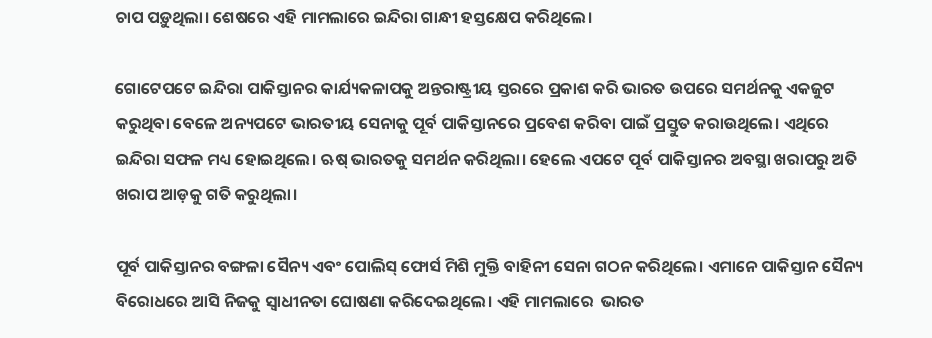ଚାପ ପଡ଼ୁଥିଲା। ଶେଷରେ ଏହି ମାମଲାରେ ଇନ୍ଦିରା ଗାନ୍ଧୀ ହସ୍ତକ୍ଷେପ କରିଥିଲେ।

ଗୋଟେପଟେ ଇନ୍ଦିରା ପାକିସ୍ତାନର କାର୍ଯ୍ୟକଳାପକୁ ଅନ୍ତରାଷ୍ଟ୍ରୀୟ ସ୍ତରରେ ପ୍ରକାଶ କରି ଭାରତ ଉପରେ ସମର୍ଥନକୁ ଏକଜୁଟ କରୁଥିବା ବେଳେ ଅନ୍ୟପଟେ ଭାରତୀୟ ସେନାକୁ ପୂର୍ବ ପାକିସ୍ତାନରେ ପ୍ରବେଶ କରିବା ପାଇଁ ପ୍ରସ୍ତୁତ କରାଉଥିଲେ। ଏଥିରେ ଇନ୍ଦିରା ସଫଳ ମଧ୍ୟ ହୋଇଥିଲେ। ଋଷ୍‌ ଭାରତକୁ ସମର୍ଥନ କରିଥିଲା। ହେଲେ ଏପଟେ ପୂର୍ବ ପାକିସ୍ତାନର ଅବସ୍ଥା ଖରାପରୁ ଅତି ଖରାପ ଆଡ଼କୁ ଗତି କରୁଥିଲା।

ପୂର୍ବ ପାକିସ୍ତାନର ବଙ୍ଗଳା ସୈନ୍ୟ ଏବଂ ପୋଲିସ୍‌ ଫୋର୍ସ ମିଶି ମୁକ୍ତି ବାହିନୀ ସେନା ଗଠନ କରିଥିଲେ। ଏମାନେ ପାକିସ୍ତାନ ସୈନ୍ୟ ବିରୋଧରେ ଆସି ନିଜକୁ ସ୍ୱାଧୀନତା ଘୋଷଣା କରିଦେଇଥିଲେ। ଏହି ମାମଲାରେ  ଭାରତ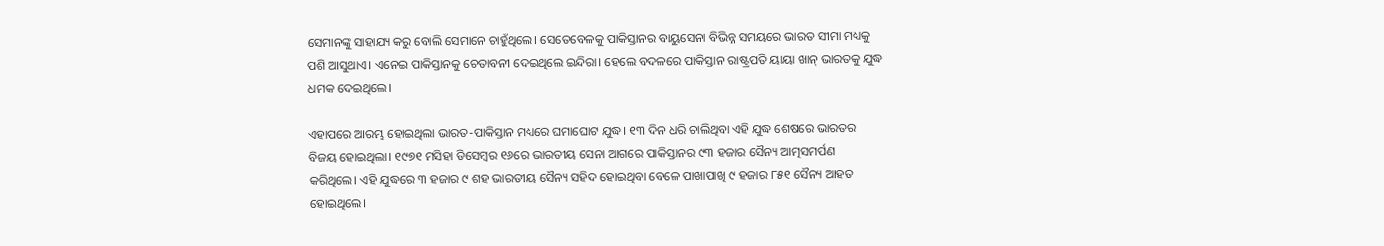ସେମାନଙ୍କୁ ସାହାଯ୍ୟ କରୁ ବୋଲି ସେମାନେ ଚାହୁଁଥିଲେ। ସେତେବେଳକୁ ପାକିସ୍ତାନର ବାୟୁସେନା ବିଭିନ୍ନ ସମୟରେ ଭାରତ ସୀମା ମଧ୍ୟକୁ ପଶି ଆସୁଥାଏ। ଏନେଇ ପାକିସ୍ତାନକୁ ଚେତାବନୀ ଦେଇଥିଲେ ଇନ୍ଦିରା। ହେଲେ ବଦଳରେ ପାକିସ୍ତାନ ରାଷ୍ଟ୍ରପତି ୟାୟା ଖାନ୍‌ ଭାରତକୁ ଯୁଦ୍ଧ ଧମକ ଦେଇଥିଲେ।

ଏହାପରେ ଆରମ୍ଭ ହୋଇଥିଲା ଭାରତ-ପାକିସ୍ତାନ ମଧ୍ୟରେ ଘମାଘୋଟ ଯୁଦ୍ଧ। ୧୩ ଦିନ ଧରି ଚାଲିଥିବା ଏହି ଯୁଦ୍ଧ ଶେଷରେ ଭାରତର ବିଜୟ ହୋଇଥିଲା। ୧୯୭୧ ମସିହା ଡିସେମ୍ବର ୧୬ରେ ଭାରତୀୟ ସେନା ଆଗରେ ପାକିସ୍ତାନର ୯୩ ହଜାର ସୈନ୍ୟ ଆତ୍ମସମର୍ପଣ କରିଥିଲେ। ଏହି ଯୁଦ୍ଧରେ ୩ ହଜାର ୯ ଶହ ଭାରତୀୟ ସୈନ୍ୟ ସହିଦ ହୋଇଥିବା ବେଳେ ପାଖାପାଖି ୯ ହଜାର ୮୫୧ ସୈନ୍ୟ ଆହତ ହୋଇଥିଲେ।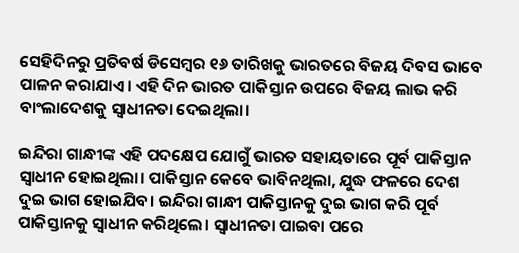ସେହିଦିନରୁ ପ୍ରତିବର୍ଷ ଡିସେମ୍ବର ୧୬ ତାରିଖକୁ ଭାରତରେ ବିଜୟ ଦିବସ ଭାବେ ପାଳନ କରାଯାଏ। ଏହି ଦିନ ଭାରତ ପାକିସ୍ତାନ ଉପରେ ବିଜୟ ଲାଭ କରି ବାଂଲାଦେଶକୁ ସ୍ୱାଧୀନତା ଦେଇଥିଲା।

ଇନ୍ଦିରା ଗାନ୍ଧୀଙ୍କ ଏହି ପଦକ୍ଷେପ ଯୋଗୁଁ ଭାରତ ସହାୟତାରେ ପୂର୍ବ ପାକିସ୍ତାନ ସ୍ୱାଧୀନ ହୋଇଥିଲା। ପାକିସ୍ତାନ କେବେ ଭାବିନଥିଲା, ଯୁଦ୍ଧ ଫଳରେ ଦେଶ ଦୁଇ ଭାଗ ହୋଇଯିବ। ଇନ୍ଦିରା ଗାନ୍ଧୀ ପାକିସ୍ତାନକୁ ଦୁଇ ଭାଗ କରି ପୂର୍ବ ପାକିସ୍ତାନକୁ ସ୍ୱାଧୀନ କରିଥିଲେ। ସ୍ୱାଧୀନତା ପାଇବା ପରେ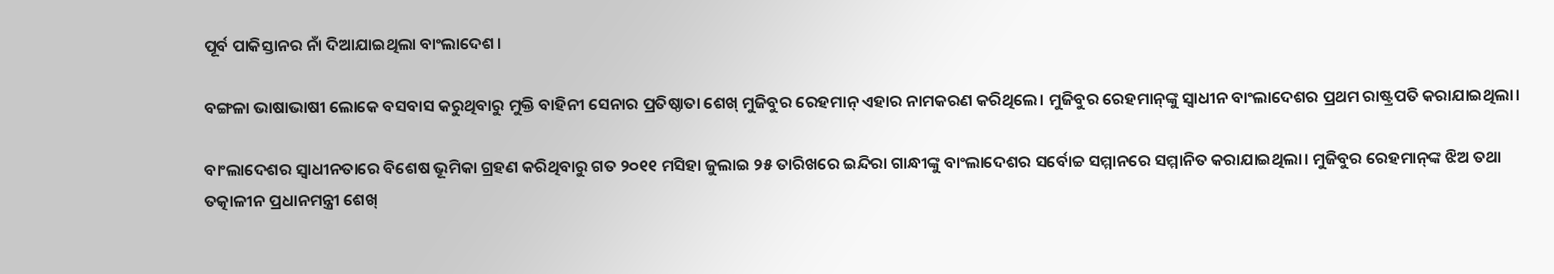ପୂର୍ବ ପାକିସ୍ତାନର ନାଁ ଦିଆଯାଇଥିଲା ବାଂଲାଦେଶ।

ବଙ୍ଗଳା ଭାଷାଭାଷୀ ଲୋକେ ବସବାସ କରୁଥିବାରୁ ମୁକ୍ତି ବାହିନୀ ସେନାର ପ୍ରତିଷ୍ଠାତା ଶେଖ୍‌ ମୁଜିବୁର ରେହମାନ୍‌ ଏହାର ନାମକରଣ କରିଥିଲେ। ମୁଜିବୁର ରେହମାନ୍‌ଙ୍କୁ ସ୍ୱାଧୀନ ବାଂଲାଦେଶର ପ୍ରଥମ ରାଷ୍ଟ୍ରପତି କରାଯାଇଥିଲା।

ବାଂଲାଦେଶର ସ୍ୱାଧୀନତାରେ ବିଶେଷ ଭୂମିକା ଗ୍ରହଣ କରିଥିବାରୁ ଗତ ୨୦୧୧ ମସିହା ଜୁଲାଇ ୨୫ ତାରିଖରେ ଇନ୍ଦିରା ଗାନ୍ଧୀଙ୍କୁ ବାଂଲାଦେଶର ସର୍ବୋଚ୍ଚ ସମ୍ମାନରେ ସମ୍ମାନିତ କରାଯାଇଥିଲା। ମୁଜିବୁର ରେହମାନ୍‌ଙ୍କ ଝିଅ ତଥା ତତ୍କାଳୀନ ପ୍ରଧାନମନ୍ତ୍ରୀ ଶେଖ୍‌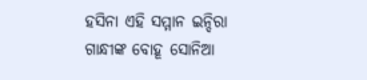ହସିନା ଏହି ସମ୍ମାନ ଇନ୍ଦିରା ଗାନ୍ଧୀଙ୍କ ବୋହୂ ସୋନିଆ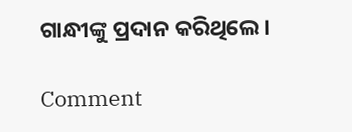ଗାନ୍ଧୀଙ୍କୁ ପ୍ରଦାନ କରିଥିଲେ।

Comment